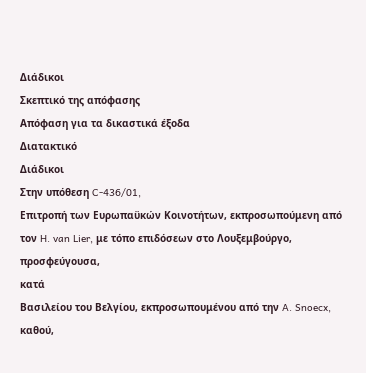Διάδικοι
Σκεπτικό της απόφασης
Απόφαση για τα δικαστικά έξοδα
Διατακτικό
Διάδικοι
Στην υπόθεση C-436/01,
Επιτροπή των Ευρωπαϋκών Κοινοτήτων, εκπροσωπούμενη από τον H. van Lier, με τόπο επιδόσεων στο Λουξεμβούργο,
προσφεύγουσα,
κατά
Βασιλείου του Βελγίου, εκπροσωπουμένου από την A. Snoecx,
καθού,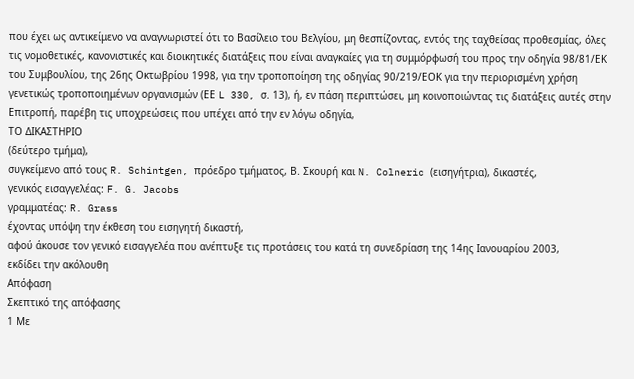που έχει ως αντικείμενο να αναγνωριστεί ότι το Βασίλειο του Βελγίου, μη θεσπίζοντας, εντός της ταχθείσας προθεσμίας, όλες τις νομοθετικές, κανονιστικές και διοικητικές διατάξεις που είναι αναγκαίες για τη συμμόρφωσή του προς την οδηγία 98/81/ΕΚ του Συμβουλίου, της 26ης Οκτωβρίου 1998, για την τροποποίηση της οδηγίας 90/219/ΕΟΚ για την περιορισμένη χρήση γενετικώς τροποποιημένων οργανισμών (ΕΕ L 330, σ. 13), ή, εν πάση περιπτώσει, μη κοινοποιώντας τις διατάξεις αυτές στην Επιτροπή, παρέβη τις υποχρεώσεις που υπέχει από την εν λόγω οδηγία,
ΤΟ ΔΙΚΑΣΤΗΡΙΟ
(δεύτερο τμήμα),
συγκείμενο από τους R. Schintgen, πρόεδρο τμήματος, Β. Σκουρή και N. Colneric (εισηγήτρια), δικαστές,
γενικός εισαγγελέας: F. G. Jacobs
γραμματέας: R. Grass
έχοντας υπόψη την έκθεση τoυ εισηγητή δικαστή,
αφού άκουσε τον γενικό εισαγγελέα που ανέπτυξε τις προτάσεις του κατά τη συνεδρίαση της 14ης Ιανουαρίου 2003,
εκδίδει την ακόλουθη
Απόφαση
Σκεπτικό της απόφασης
1 Με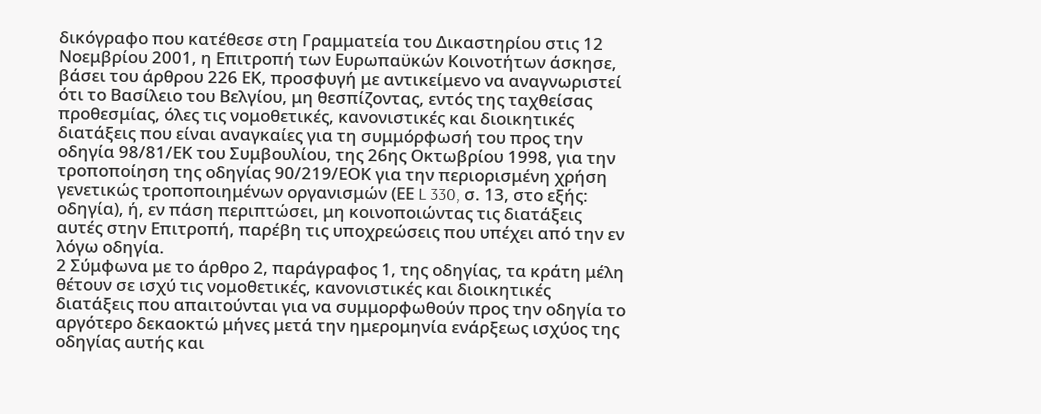δικόγραφο που κατέθεσε στη Γραμματεία του Δικαστηρίου στις 12 Νοεμβρίου 2001, η Επιτροπή των Ευρωπαϋκών Κοινοτήτων άσκησε, βάσει του άρθρου 226 ΕΚ, προσφυγή με αντικείμενο να αναγνωριστεί ότι το Βασίλειο του Βελγίου, μη θεσπίζοντας, εντός της ταχθείσας προθεσμίας, όλες τις νομοθετικές, κανονιστικές και διοικητικές διατάξεις που είναι αναγκαίες για τη συμμόρφωσή του προς την οδηγία 98/81/ΕΚ του Συμβουλίου, της 26ης Οκτωβρίου 1998, για την τροποποίηση της οδηγίας 90/219/ΕΟΚ για την περιορισμένη χρήση γενετικώς τροποποιημένων οργανισμών (ΕΕ L 330, σ. 13, στο εξής: οδηγία), ή, εν πάση περιπτώσει, μη κοινοποιώντας τις διατάξεις αυτές στην Επιτροπή, παρέβη τις υποχρεώσεις που υπέχει από την εν λόγω οδηγία.
2 Σύμφωνα με το άρθρο 2, παράγραφος 1, της οδηγίας, τα κράτη μέλη θέτουν σε ισχύ τις νομοθετικές, κανονιστικές και διοικητικές διατάξεις που απαιτούνται για να συμμορφωθούν προς την οδηγία το αργότερο δεκαοκτώ μήνες μετά την ημερομηνία ενάρξεως ισχύος της οδηγίας αυτής και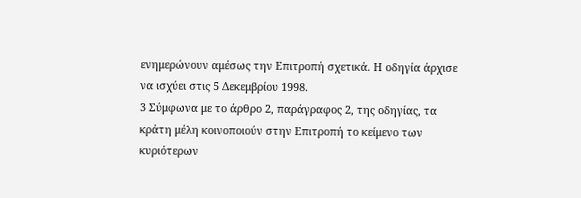ενημερώνουν αμέσως την Επιτροπή σχετικά. Η οδηγία άρχισε να ισχύει στις 5 Δεκεμβρίου 1998.
3 Σύμφωνα με το άρθρο 2, παράγραφος 2, της οδηγίας, τα κράτη μέλη κοινοποιούν στην Επιτροπή το κείμενο των κυριότερων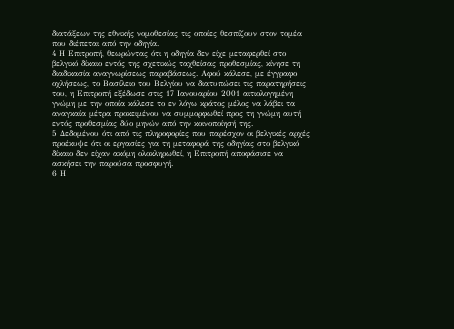διατάξεων της εθνικής νομοθεσίας τις οποίες θεσπίζουν στον τομέα που διέπεται από την οδηγία.
4 Η Επιτροπή, θεωρώντας ότι η οδηγία δεν είχε μεταφερθεί στο βελγικό δίκαιο εντός της σχετικώς ταχθείσας προθεσμίας, κίνησε τη διαδικασία αναγνωρίσεως παραβάσεως. Αφού κάλεσε, με έγγραφο οχλήσεως, το Βασίλειο του Βελγίου να διατυπώσει τις παρατηρήσεις του, η Επιτροπή εξέδωσε στις 17 Ιανουαρίου 2001 αιτιολογημένη γνώμη με την οποία κάλεσε το εν λόγω κράτος μέλος να λάβει τα αναγκαία μέτρα προκειμένου να συμμορφωθεί προς τη γνώμη αυτή εντός προθεσμίας δύο μηνών από την κοινοποίησή της.
5 Δεδομένου ότι από τις πληροφορίες που παρέσχον οι βελγικές αρχές προέκυψε ότι οι εργασίες για τη μεταφορά της οδηγίας στο βελγικό δίκαιο δεν είχαν ακόμη ολοκληρωθεί, η Επιτροπή αποφάσισε να ασκήσει την παρούσα προσφυγή.
6 Η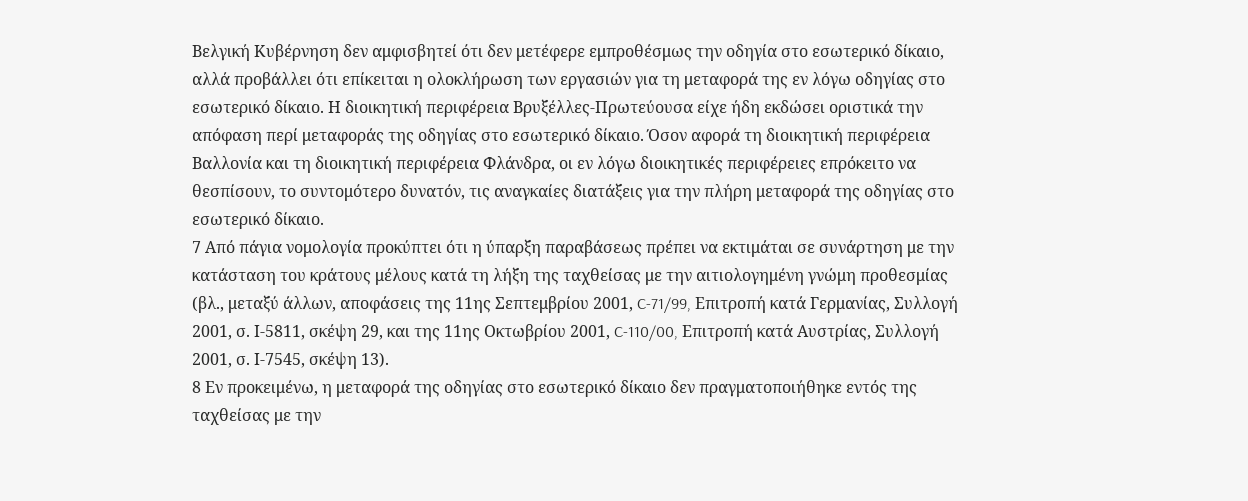Βελγική Κυβέρνηση δεν αμφισβητεί ότι δεν μετέφερε εμπροθέσμως την οδηγία στο εσωτερικό δίκαιο, αλλά προβάλλει ότι επίκειται η ολοκλήρωση των εργασιών για τη μεταφορά της εν λόγω οδηγίας στο εσωτερικό δίκαιο. Η διοικητική περιφέρεια Βρυξέλλες-Πρωτεύουσα είχε ήδη εκδώσει οριστικά την απόφαση περί μεταφοράς της οδηγίας στο εσωτερικό δίκαιο. Όσον αφορά τη διοικητική περιφέρεια Βαλλονία και τη διοικητική περιφέρεια Φλάνδρα, οι εν λόγω διοικητικές περιφέρειες επρόκειτο να θεσπίσουν, το συντομότερο δυνατόν, τις αναγκαίες διατάξεις για την πλήρη μεταφορά της οδηγίας στο εσωτερικό δίκαιο.
7 Από πάγια νομολογία προκύπτει ότι η ύπαρξη παραβάσεως πρέπει να εκτιμάται σε συνάρτηση με την κατάσταση του κράτους μέλους κατά τη λήξη της ταχθείσας με την αιτιολογημένη γνώμη προθεσμίας (βλ., μεταξύ άλλων, αποφάσεις της 11ης Σεπτεμβρίου 2001, C-71/99, Επιτροπή κατά Γερμανίας, Συλλογή 2001, σ. Ι-5811, σκέψη 29, και της 11ης Οκτωβρίου 2001, C-110/00, Επιτροπή κατά Αυστρίας, Συλλογή 2001, σ. Ι-7545, σκέψη 13).
8 Εν προκειμένω, η μεταφορά της οδηγίας στο εσωτερικό δίκαιο δεν πραγματοποιήθηκε εντός της ταχθείσας με την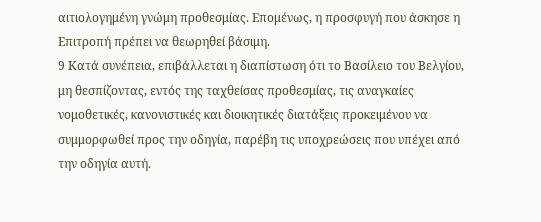αιτιολογημένη γνώμη προθεσμίας. Επομένως, η προσφυγή που άσκησε η Επιτροπή πρέπει να θεωρηθεί βάσιμη.
9 Κατά συνέπεια, επιβάλλεται η διαπίστωση ότι το Βασίλειο του Βελγίου, μη θεσπίζοντας, εντός της ταχθείσας προθεσμίας, τις αναγκαίες νομοθετικές, κανονιστικές και διοικητικές διατάξεις προκειμένου να συμμορφωθεί προς την οδηγία, παρέβη τις υποχρεώσεις που υπέχει από την οδηγία αυτή.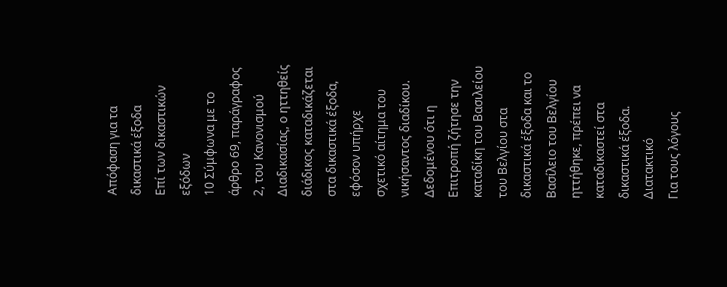Απόφαση για τα δικαστικά έξοδα
Επί των δικαστικών εξόδων
10 Σύμφωνα με το άρθρο 69, παράγραφος 2, του Κανονισμού Διαδικασίας, ο ηττηθείς διάδικος καταδικάζεται στα δικαστικά έξοδα, εφόσον υπήρχε σχετικό αίτημα του νικήσαντος διαδίκου. Δεδομένου ότι η Επιτροπή ζήτησε την καταδίκη του Βασιλείου του Βελγίου στα δικαστικά έξοδα και το Βασίλειο του Βελγίου ηττήθηκε, πρέπει να καταδικαστεί στα δικαστικά έξοδα.
Διατακτικό
Για τους λόγους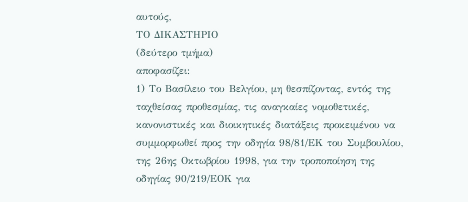αυτούς,
ΤΟ ΔΙΚΑΣΤΗΡΙΟ
(δεύτερο τμήμα)
αποφασίζει:
1) Το Βασίλειο του Βελγίου, μη θεσπίζοντας, εντός της ταχθείσας προθεσμίας, τις αναγκαίες νομοθετικές, κανονιστικές και διοικητικές διατάξεις προκειμένου να συμμορφωθεί προς την οδηγία 98/81/ΕΚ του Συμβουλίου, της 26ης Οκτωβρίου 1998, για την τροποποίηση της οδηγίας 90/219/ΕΟΚ για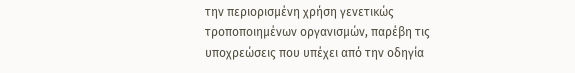την περιορισμένη χρήση γενετικώς τροποποιημένων οργανισμών, παρέβη τις υποχρεώσεις που υπέχει από την οδηγία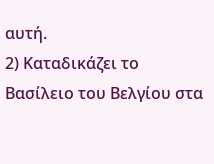αυτή.
2) Καταδικάζει το Βασίλειο του Βελγίου στα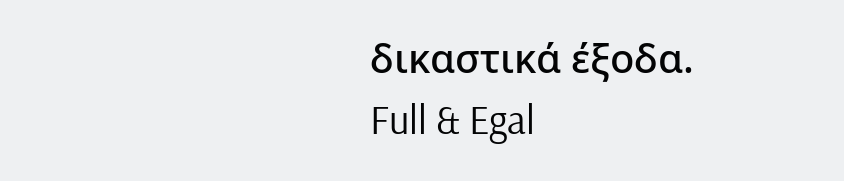δικαστικά έξοδα.
Full & Egal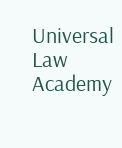Universal Law Academy